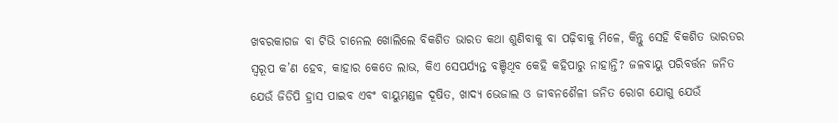ଖବରକାଗଜ ବା ଟିଭି ଚାନେଲ ଖୋଲିଲେ ବିକଶିତ ଭାରତ କଥା ଶୁଣିବାକୁ ବା ପଢ଼ିବାକୁ ମିଳେ, କିନ୍ତୁ ସେହି ବିକଶିତ ଭାରତର ସ୍ବରୂପ କ’ଣ ହେବ, କାହାର କେତେ ଲାଭ, କିଏ ସେପର୍ଯ୍ୟନ୍ତ ବଞ୍ଚିଥିବ କେହି କହିପାରୁ ନାହାନ୍ତି? ଜଳବାୟୁ ପରିବର୍ତ୍ତନ ଜନିତ ଯେଉଁ ଜିଡିପି ହ୍ରାସ ପାଇବ ଏବଂ ବାୟୁମଣ୍ଡଳ ଦୂଷିତ, ଖାଦ୍ୟ ଭେଜାଲ ଓ ଜୀବନଶୈଳୀ ଜନିତ ରୋଗ ଯୋଗୁ ଯେଉଁ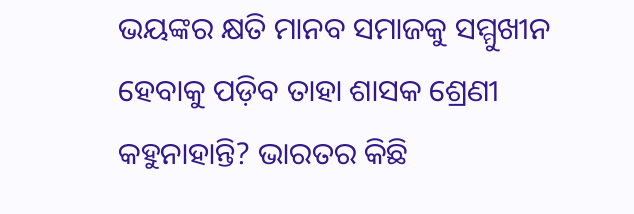ଭୟଙ୍କର କ୍ଷତି ମାନବ ସମାଜକୁ ସମ୍ମୁଖୀନ ହେବାକୁ ପଡ଼ିବ ତାହା ଶାସକ ଶ୍ରେଣୀ କହୁନାହାନ୍ତି? ଭାରତର କିଛି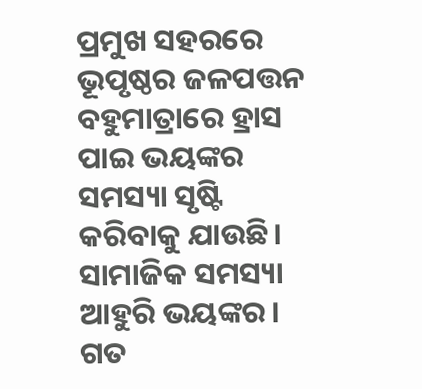ପ୍ରମୁଖ ସହରରେ ଭୂପୃଷ୍ଠର ଜଳପତ୍ତନ ବହୁମାତ୍ରାରେ ହ୍ରାସ ପାଇ ଭୟଙ୍କର ସମସ୍ୟା ସୃଷ୍ଟି କରିବାକୁ ଯାଉଛି। ସାମାଜିକ ସମସ୍ୟା ଆହୁରି ଭୟଙ୍କର। ଗତ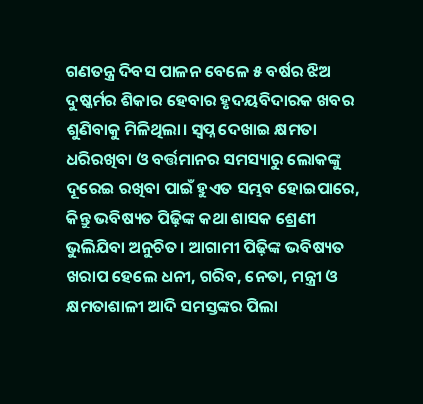ଗଣତନ୍ତ୍ର ଦିବସ ପାଳନ ବେଳେ ୫ ବର୍ଷର ଝିଅ ଦୁଷ୍କର୍ମର ଶିକାର ହେବାର ହୃଦୟବିଦାରକ ଖବର ଶୁଣିବାକୁ ମିଳିଥିଲା। ସ୍ବପ୍ନ ଦେଖାଇ କ୍ଷମତା ଧରିରଖିବା ଓ ବର୍ତ୍ତମାନର ସମସ୍ୟାରୁ ଲୋକଙ୍କୁ ଦୂରେଇ ରଖିବା ପାଇଁ ହୁଏତ ସମ୍ଭବ ହୋଇପାରେ, କିନ୍ତୁ ଭବିଷ୍ୟତ ପିଢ଼ିଙ୍କ କଥା ଶାସକ ଶ୍ରେଣୀ ଭୁଲିଯିବା ଅନୁଚିତ। ଆଗାମୀ ପିଢ଼ିଙ୍କ ଭବିଷ୍ୟତ ଖରାପ ହେଲେ ଧନୀ, ଗରିବ, ନେତା, ମନ୍ତ୍ରୀ ଓ କ୍ଷମତାଶାଳୀ ଆଦି ସମସ୍ତଙ୍କର ପିଲା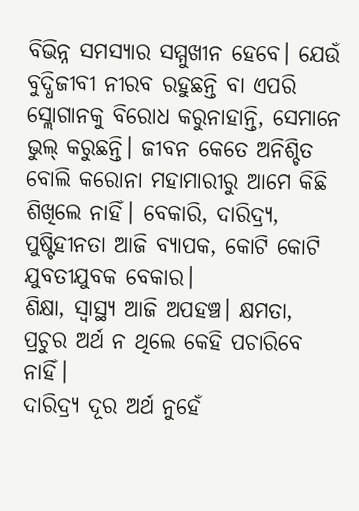ବିଭିନ୍ନ ସମସ୍ୟାର ସମ୍ମୁଖୀନ ହେବେ। ଯେଉଁ ବୁଦ୍ଧିଜୀବୀ ନୀରବ ରହୁଛନ୍ତି ବା ଏପରି ସ୍ଲୋଗାନକୁ ବିରୋଧ କରୁନାହାନ୍ତି, ସେମାନେ ଭୁଲ୍ କରୁଛନ୍ତି। ଜୀବନ କେତେ ଅନିଶ୍ଚିତ ବୋଲି କରୋନା ମହାମାରୀରୁ ଆମେ କିଛି ଶିଖିଲେ ନାହିଁ। ବେକାରି, ଦାରିଦ୍ର୍ୟ, ପୁଷ୍ଟିହୀନତା ଆଜି ବ୍ୟାପକ, କୋଟି କୋଟି ଯୁବତୀଯୁବକ ବେକାର।
ଶିକ୍ଷା, ସ୍ବାସ୍ଥ୍ୟ ଆଜି ଅପହଞ୍ଚ। କ୍ଷମତା, ପ୍ରଚୁର ଅର୍ଥ ନ ଥିଲେ କେହି ପଚାରିବେ ନାହିଁ।
ଦାରିଦ୍ର୍ୟ ଦୂର ଅର୍ଥ ନୁହେଁ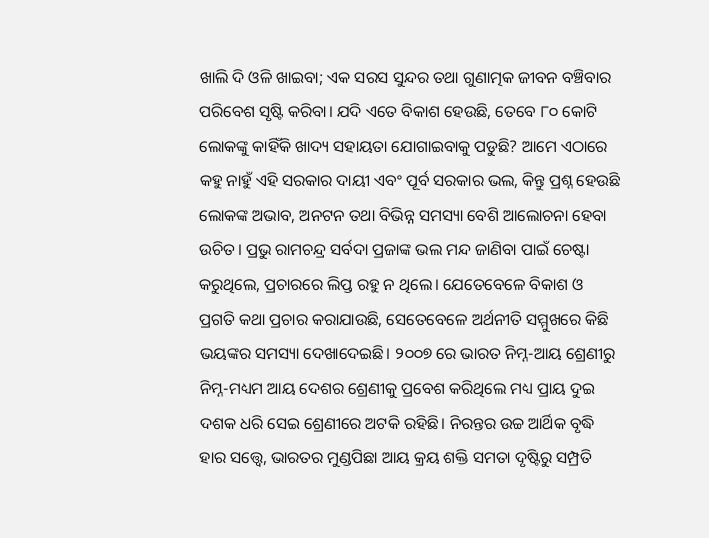ଖାଲି ଦି ଓଳି ଖାଇବା; ଏକ ସରସ ସୁନ୍ଦର ତଥା ଗୁଣାତ୍ମକ ଜୀବନ ବଞ୍ଚିବାର ପରିବେଶ ସୃଷ୍ଟି କରିବା। ଯଦି ଏତେ ବିକାଶ ହେଉଛି, ତେବେ ୮୦ କୋଟି ଲୋକଙ୍କୁ କାହିଁକି ଖାଦ୍ୟ ସହାୟତା ଯୋଗାଇବାକୁ ପଡୁଛି? ଆମେ ଏଠାରେ କହୁ ନାହୁଁ ଏହି ସରକାର ଦାୟୀ ଏବଂ ପୂର୍ବ ସରକାର ଭଲ, କିନ୍ତୁ ପ୍ରଶ୍ନ ହେଉଛି ଲୋକଙ୍କ ଅଭାବ, ଅନଟନ ତଥା ବିଭିନ୍ନ ସମସ୍ୟା ବେଶି ଆଲୋଚନା ହେବା ଉଚିତ। ପ୍ରଭୁ ରାମଚନ୍ଦ୍ର ସର୍ବଦା ପ୍ରଜାଙ୍କ ଭଲ ମନ୍ଦ ଜାଣିବା ପାଇଁ ଚେଷ୍ଟା କରୁଥିଲେ, ପ୍ରଚାରରେ ଲିପ୍ତ ରହୁ ନ ଥିଲେ। ଯେତେବେଳେ ବିକାଶ ଓ ପ୍ରଗତି କଥା ପ୍ରଚାର କରାଯାଉଛି, ସେତେବେଳେ ଅର୍ଥନୀତି ସମ୍ମୁଖରେ କିଛି ଭୟଙ୍କର ସମସ୍ୟା ଦେଖାଦେଇଛି। ୨୦୦୭ ରେ ଭାରତ ନିମ୍ନ-ଆୟ ଶ୍ରେଣୀରୁ ନିମ୍ନ-ମଧ୍ୟମ ଆୟ ଦେଶର ଶ୍ରେଣୀକୁ ପ୍ରବେଶ କରିଥିଲେ ମଧ୍ୟ ପ୍ରାୟ ଦୁଇ ଦଶକ ଧରି ସେଇ ଶ୍ରେଣୀରେ ଅଟକି ରହିଛି। ନିରନ୍ତର ଉଚ୍ଚ ଆର୍ଥିକ ବୃଦ୍ଧି ହାର ସତ୍ତ୍ୱେ, ଭାରତର ମୁଣ୍ଡପିଛା ଆୟ କ୍ରୟ ଶକ୍ତି ସମତା ଦୃଷ୍ଟିରୁ ସମ୍ପ୍ରତି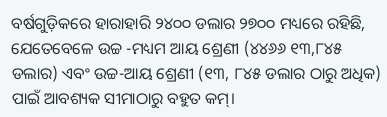ବର୍ଷଗୁଡ଼ିକରେ ହାରାହାରି ୨୪୦୦ ଡଲାର ୨୭୦୦ ମଧ୍ୟରେ ରହିଛି, ଯେତେବେଳେ ଉଚ୍ଚ -ମଧ୍ୟମ ଆୟ ଶ୍ରେଣୀ (୪୪୬୬ ୧୩,୮୪୫ ଡଲାର) ଏବଂ ଉଚ୍ଚ-ଆୟ ଶ୍ରେଣୀ (୧୩, ୮୪୫ ଡଲାର ଠାରୁ ଅଧିକ) ପାଇଁ ଆବଶ୍ୟକ ସୀମାଠାରୁ ବହୁତ କମ୍।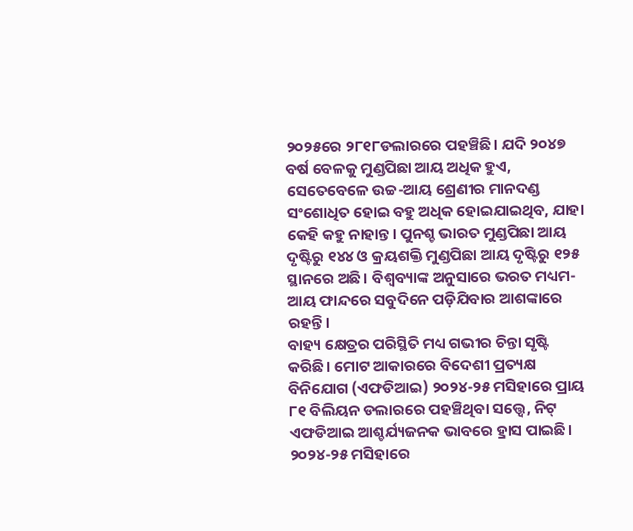୨୦୨୫ରେ ୨୮୧୮ଡଲାରରେ ପହଞ୍ଚିଛି। ଯଦି ୨୦୪୭ ବର୍ଷ ବେଳକୁ ମୁଣ୍ଡପିଛା ଆୟ ଅଧିକ ହୁଏ, ସେତେବେଳେ ଉଚ୍ଚ-ଆୟ ଶ୍ରେଣୀର ମାନଦଣ୍ଡ ସଂଶୋଧିତ ହୋଇ ବହୁ ଅଧିକ ହୋଇଯାଇଥିବ, ଯାହା କେହି କହୁ ନାହାନ୍ତ। ପୁନଶ୍ଚ ଭାରତ ମୁଣ୍ଡପିଛା ଆୟ ଦୃଷ୍ଟିରୁ ୧୪୪ ଓ କ୍ରୟଶକ୍ତି ମୁଣ୍ଡପିଛା ଆୟ ଦୃଷ୍ଟିରୁ ୧୨୫ ସ୍ଥାନରେ ଅଛି। ବିଶ୍ୱବ୍ୟାଙ୍କ ଅନୁସାରେ ଭରତ ମଧ୍ୟମ-ଆୟ ଫାନ୍ଦରେ ସବୁଦିନେ ପଡ଼ିଯିବାର ଆଶଙ୍କାରେ ରହନ୍ତି।
ବାହ୍ୟ କ୍ଷେତ୍ରର ପରିସ୍ଥିତି ମଧ୍ୟ ଗଭୀର ଚିନ୍ତା ସୃଷ୍ଟି କରିଛି। ମୋଟ ଆକାରରେ ବିଦେଶୀ ପ୍ରତ୍ୟକ୍ଷ ବିନିଯୋଗ (ଏଫଡିଆଇ) ୨୦୨୪-୨୫ ମସିହାରେ ପ୍ରାୟ ୮୧ ବିଲିୟନ ଡଲାରରେ ପହଞ୍ଚିଥିବା ସତ୍ତ୍ୱେ, ନିଟ୍ ଏଫଡିଆଇ ଆଶ୍ଚର୍ଯ୍ୟଜନକ ଭାବରେ ହ୍ରାସ ପାଇଛି। ୨୦୨୪-୨୫ ମସିହାରେ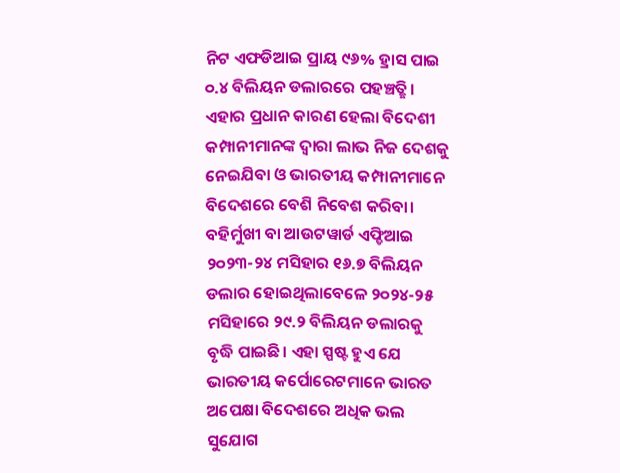ନିଟ ଏଫଡିଆଇ ପ୍ରାୟ ୯୬% ହ୍ରାସ ପାଇ ୦.୪ ବିଲିୟନ ଡଲାରରେ ପହଞ୍ଚତ୍ଛି। ଏହାର ପ୍ରଧାନ କାରଣ ହେଲା ବିଦେଶୀ କମ୍ପାନୀମାନଙ୍କ ଦ୍ୱାରା ଲାଭ ନିଜ ଦେଶକୁ ନେଇଯିବା ଓ ଭାରତୀୟ କମ୍ପାନୀମାନେ ବିଦେଶରେ ବେଶି ନିବେଶ କରିବା। ବହିର୍ମୁଖୀ ବା ଆଉଟୱାର୍ଡ ଏଫ୍ଡିଆଇ ୨୦୨୩-୨୪ ମସିହାର ୧୬.୭ ବିଲିୟନ ଡଲାର ହୋଇଥିଲାବେଳେ ୨୦୨୪-୨୫ ମସିହାରେ ୨୯.୨ ବିଲିୟନ ଡଲାରକୁ ବୃଦ୍ଧି ପାଇଛି। ଏହା ସ୍ପଷ୍ଟ ହୁଏ ଯେ ଭାରତୀୟ କର୍ପୋରେଟମାନେ ଭାରତ ଅପେକ୍ଷା ବିଦେଶରେ ଅଧିକ ଭଲ ସୁଯୋଗ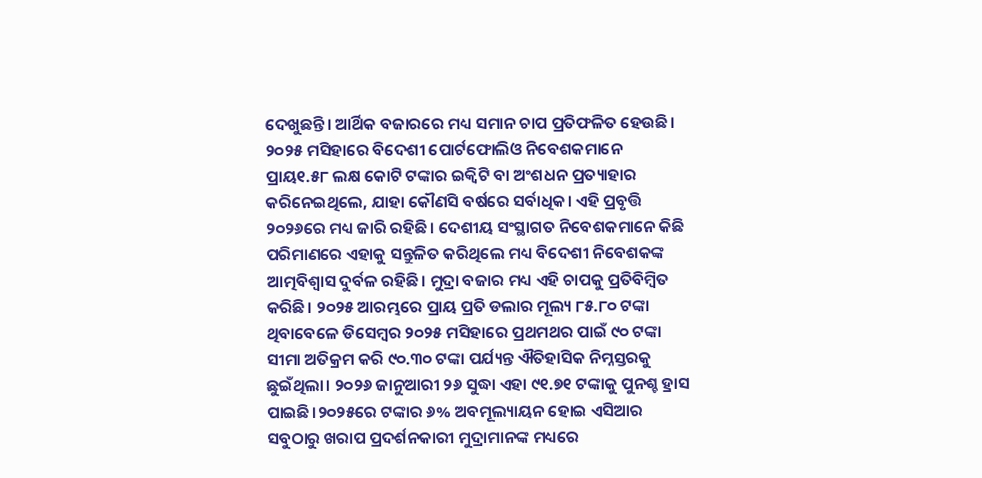ଦେଖୁଛନ୍ତି। ଆର୍ଥିକ ବଜାରରେ ମଧ୍ୟ ସମାନ ଚାପ ପ୍ରତିଫଳିତ ହେଉଛି। ୨୦୨୫ ମସିହାରେ ବିଦେଶୀ ପୋର୍ଟଫୋଲିଓ ନିବେଶକମାନେ ପ୍ରାୟ୧.୫୮ ଲକ୍ଷ କୋଟି ଟଙ୍କାର ଇକ୍ୱିଟି ବା ଅଂଶଧନ ପ୍ରତ୍ୟାହାର କରିନେଇଥିଲେ, ଯାହା କୌଣସି ବର୍ଷରେ ସର୍ବାଧିକ। ଏହି ପ୍ରବୃତ୍ତି ୨୦୨୬ରେ ମଧ୍ୟ ଜାରି ରହିଛି। ଦେଶୀୟ ସଂସ୍ଥାଗତ ନିବେଶକମାନେ କିଛି ପରିମାଣରେ ଏହାକୁ ସନ୍ତୁଳିତ କରିଥିଲେ ମଧ୍ୟ ବିଦେଶୀ ନିବେଶକଙ୍କ ଆତ୍ମବିଶ୍ୱାସ ଦୁର୍ବଳ ରହିଛି। ମୁଦ୍ରା ବଜାର ମଧ୍ୟ ଏହି ଚାପକୁ ପ୍ରତିବିମ୍ବିତ କରିଛି। ୨୦୨୫ ଆରମ୍ଭରେ ପ୍ରାୟ ପ୍ରତି ଡଲାର ମୂଲ୍ୟ ୮୫.୮୦ ଟଙ୍କା ଥିବାବେଳେ ଡିସେମ୍ବର ୨୦୨୫ ମସିହାରେ ପ୍ରଥମଥର ପାଇଁ ୯୦ ଟଙ୍କା ସୀମା ଅତିକ୍ରମ କରି ୯୦.୩୦ ଟଙ୍କା ପର୍ଯ୍ୟନ୍ତ ଐତିହାସିକ ନିମ୍ନସ୍ତରକୁ ଛୁଇଁଥିଲା। ୨୦୨୬ ଜାନୁଆରୀ ୨୬ ସୁଦ୍ଧା ଏହା ୯୧.୭୧ ଟଙ୍କାକୁ ପୁନଶ୍ଚ ହ୍ରାସ ପାଇଛି।୨୦୨୫ରେ ଟଙ୍କାର ୬% ଅବମୂଲ୍ୟାୟନ ହୋଇ ଏସିଆର ସବୁଠାରୁ ଖରାପ ପ୍ରଦର୍ଶନକାରୀ ମୁଦ୍ରାମାନଙ୍କ ମଧ୍ୟରେ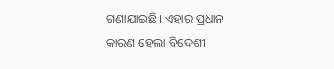ଗଣାଯାଇଛି। ଏହାର ପ୍ରଧାନ କାରଣ ହେଲା ବିଦେଶୀ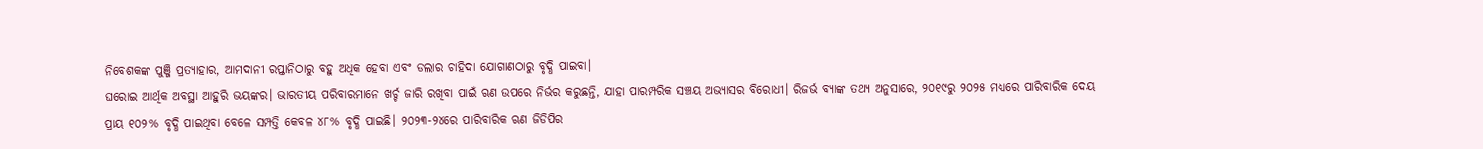ନିବେଶକଙ୍କ ପୁଞ୍ଜି ପ୍ରତ୍ୟାହାର, ଆମଦାନୀ ରପ୍ତାନିଠାରୁ ବହୁ ଅଧିକ ହେବା ଏବଂ ଡଲାର ଚାହିଦା ଯୋଗାଣଠାରୁ ବୃଦ୍ଧି ପାଇବା।
ଘରୋଇ ଆର୍ଥିକ ଅବସ୍ଥା ଆହୁରି ଭୟଙ୍କର। ଭାରତୀୟ ପରିବାରମାନେ ଖର୍ଚ୍ଚ ଜାରି ରଖିବା ପାଇଁ ଋଣ ଉପରେ ନିର୍ଭର କରୁଛନ୍ତି, ଯାହା ପାରମ୍ପରିକ ସଞ୍ଚୟ ଅଭ୍ୟାସର ବିରୋଧୀ। ରିଜର୍ଭ ବ୍ୟାଙ୍କ ତଥ୍ୟ ଅନୁସାରେ, ୨୦୧୯ରୁ ୨୦୨୫ ମଧ୍ୟରେ ପାରିବାରିକ ଦେୟ ପ୍ରାୟ ୧୦୨% ବୃଦ୍ଧି ପାଇଥିବା ବେଳେ ସମ୍ପତ୍ତି କେବଳ ୪୮% ବୃଦ୍ଧି ପାଇଛି। ୨୦୨୩-୨୪ରେ ପାରିବାରିକ ଋଣ ଜିଡିପିର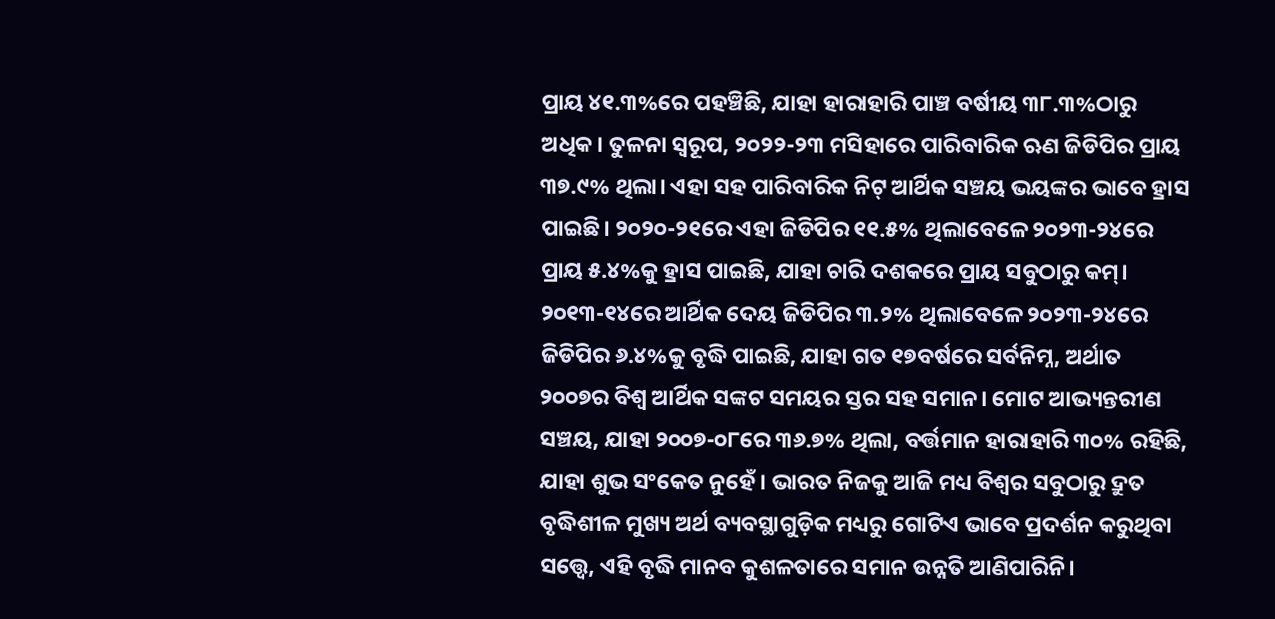ପ୍ରାୟ ୪୧.୩%ରେ ପହଞ୍ଚିଛି, ଯାହା ହାରାହାରି ପାଞ୍ଚ ବର୍ଷୀୟ ୩୮.୩%ଠାରୁ ଅଧିକ। ତୁଳନା ସ୍ବରୂପ, ୨୦୨୨-୨୩ ମସିହାରେ ପାରିବାରିକ ଋଣ ଜିଡିପିର ପ୍ରାୟ ୩୭.୯% ଥିଲା। ଏହା ସହ ପାରିବାରିକ ନିଟ୍ ଆର୍ଥିକ ସଞ୍ଚୟ ଭୟଙ୍କର ଭାବେ ହ୍ରାସ ପାଇଛି। ୨୦୨୦-୨୧ରେ ଏହା ଜିଡିପିର ୧୧.୫% ଥିଲାବେଳେ ୨୦୨୩-୨୪ରେ ପ୍ରାୟ ୫.୪%କୁ ହ୍ରାସ ପାଇଛି, ଯାହା ଚାରି ଦଶକରେ ପ୍ରାୟ ସବୁଠାରୁ କମ୍। ୨୦୧୩-୧୪ରେ ଆର୍ଥିକ ଦେୟ ଜିଡିପିର ୩.୨% ଥିଲାବେଳେ ୨୦୨୩-୨୪ରେ ଜିଡିପିର ୬.୪%କୁ ବୃଦ୍ଧି ପାଇଛି, ଯାହା ଗତ ୧୭ବର୍ଷରେ ସର୍ବନିମ୍ନ, ଅର୍ଥାତ ୨୦୦୭ର ବିଶ୍ୱ ଆର୍ଥିକ ସଙ୍କଟ ସମୟର ସ୍ତର ସହ ସମାନ। ମୋଟ ଆଭ୍ୟନ୍ତରୀଣ ସଞ୍ଚୟ, ଯାହା ୨୦୦୭-୦୮ରେ ୩୬.୭% ଥିଲା, ବର୍ତ୍ତମାନ ହାରାହାରି ୩୦% ରହିଛି, ଯାହା ଶୁଭ ସଂକେତ ନୁହେଁ । ଭାରତ ନିଜକୁ ଆଜି ମଧ୍ୟ ବିଶ୍ୱର ସବୁଠାରୁ ଦ୍ରୁତ ବୃଦ୍ଧିଶୀଳ ମୁଖ୍ୟ ଅର୍ଥ ବ୍ୟବସ୍ଥାଗୁଡ଼ିକ ମଧ୍ୟରୁ ଗୋଟିଏ ଭାବେ ପ୍ରଦର୍ଶନ କରୁଥିବା ସତ୍ତ୍ୱେ, ଏହି ବୃଦ୍ଧି ମାନବ କୁଶଳତାରେ ସମାନ ଉନ୍ନତି ଆଣିପାରିନି।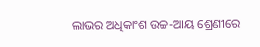ଲାଭର ଅଧିକାଂଶ ଉଚ୍ଚ-ଆୟ ଶ୍ରେଣୀରେ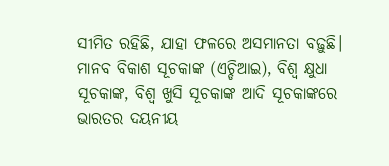ସୀମିତ ରହିଛି, ଯାହା ଫଳରେ ଅସମାନତା ବଢ଼ୁଛି। ମାନବ ବିକାଶ ସୂଚକାଙ୍କ (ଏଚ୍ଡିଆଇ), ବିଶ୍ୱ କ୍ଷୁଧା ସୂଚକାଙ୍କ, ବିଶ୍ୱ ଖୁସି ସୂଚକାଙ୍କ ଆଦି ସୂଚକାଙ୍କରେ ଭାରତର ଦୟନୀୟ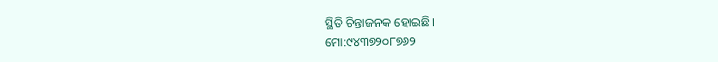ସ୍ଥିତି ଚିନ୍ତାଜନକ ହୋଇଛି।
ମୋ:୯୪୩୭୨୦୮୭୬୨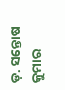ଡ଼. ସନ୍ତୋଷ କୁମାର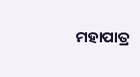ମହାପାତ୍ର